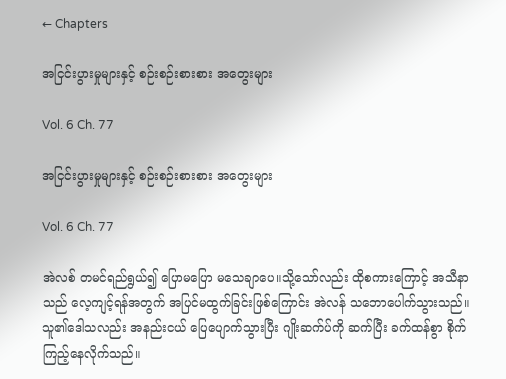← Chapters

အငြင်းပွားမှုများနှင့် စဉ်းစဉ်းစားစား အတွေးများ

Vol. 6 Ch. 77

အငြင်းပွားမှုများနှင့် စဉ်းစဉ်းစားစား အတွေးများ

Vol. 6 Ch. 77

အဲလစ် တမင်ရည်ရွယ်၍ ပြောမပြော မသေချာပေ။သို့သော်လည်း ထိုစကားကြောင့် အသီနာသည် လေ့ကျင့်ရန်အတွက် အပြင်မထွက်ခြင်းဖြစ်ကြောင်း အဲလန် သဘောပေါက်သွားသည်။သူ၏ဒေါသလည်း အနည်းငယ် ပြေပျောက်သွားပြီး ဂျိုးဆက်ပ်ကို ဆက်ပြီး ခက်ထန်စွာ စိုက်ကြည့်နေလိုက်သည်။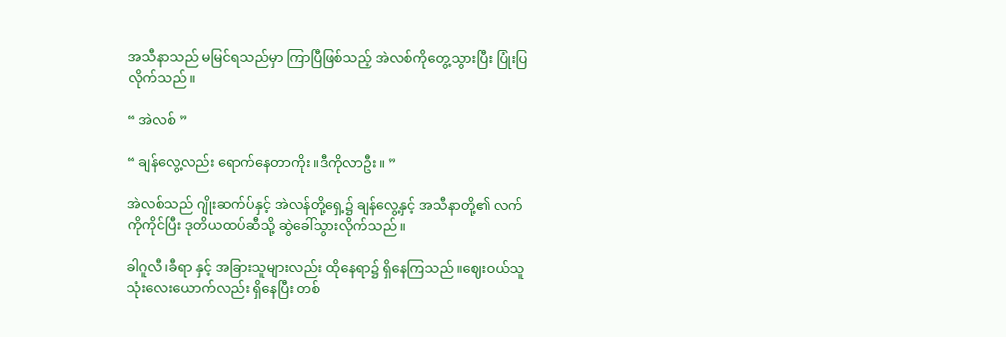အသီနာသည် မမြင်ရသည်မှာ ကြာပြီဖြစ်သည့် အဲလစ်ကိုတွေ့သွားပြီး ပြုံးပြလိုက်သည်။

“ အဲလစ် ”

“ ချန်လွေ့လည်း ရောက်နေတာကိုး။ဒီကိုလာဦး။ ”

အဲလစ်သည် ဂျိုးဆက်ပ်နှင့် အဲလန်တို့ရှေ့၌ ချန်လွေ့နှင့် အသီနာတို့၏ လက်ကိုကိုင်ပြီး ဒုတိယထပ်ဆီသို့ ဆွဲခေါ်သွားလိုက်သည်။

ခါဂူလီ၊ခီရာ နှင့် အခြားသူများလည်း ထိုနေရာ၌ ရှိနေကြသည်။ဈေးဝယ်သူ သုံးလေးယောက်လည်း ရှိနေပြီး တစ်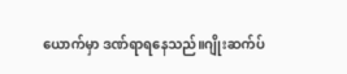ယောက်မှာ ဒဏ်ရာရနေသည်။ဂျိုးဆက်ပ်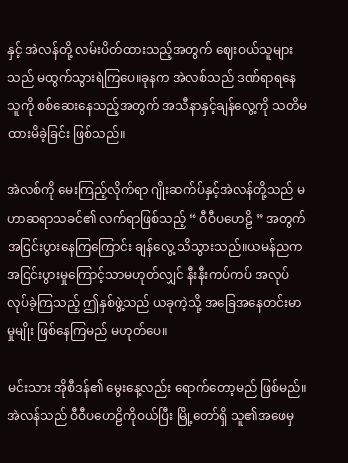နှင့် အဲလန်တို့ လမ်းပိတ်ထားသည့်အတွက် ဈေးဝယ်သူများသည် မထွက်သွားရဲကြပေ။ခုနက အဲလစ်သည် ဒဏ်ရာရနေသူကို စစ်ဆေးနေသည့်အတွက် အသီနာနှင့်ချန်လွေ့ကို သတိမထားမိခဲ့ခြင်း ဖြစ်သည်။

အဲလစ်ကို မေးကြည့်လိုက်ရာ ဂျိုးဆက်ပ်နှင့်အဲလန်တို့သည် မဟာဆရာသခင်၏ လက်ရာဖြစ်သည့် “ ဝီဝီပဟေဠိ ” အတွက် အငြင်းပွားနေကြကြောင်း ချန်လွေ့ သိသွားသည်။ယမန်ညက အငြင်းပွားမှုကြောင့်သာမဟုတ်လျှင် နီးနီးကပ်ကပ် အလုပ်လုပ်ခဲ့ကြသည့် ဤနှစ်ဖွဲ့သည် ယခုကဲ့သို့ အခြေအနေတင်းမာမှုမျိုး ဖြစ်နေကြမည် မဟုတ်ပေ။

မင်းသား အိုစီဒန်၏ မွေးနေ့လည်း ရောက်တော့မည် ဖြစ်မည်။အဲလန်သည် ဝီဝီပဟေဠိကိုဝယ်ပြီး မြို့တော်ရှိ သူ၏အဖေမှ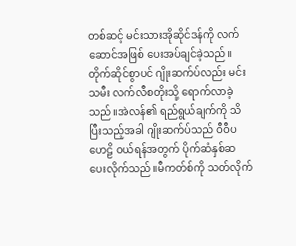တစ်ဆင့် မင်းသားအိုဆိုင်ဒန်ကို လက်ဆောင်အဖြစ် ပေးအပ်ချင်ခဲ့သည်။တိုက်ဆိုင်စွာပင် ဂျိုးဆက်ပ်လည်း မင်းသမီး လက်လီစတိုးသို့ ရောက်လာခဲ့သည်။အဲလန်၏ ရည်ရွယ်ချက်ကို သိပြီးသည့်အခါ ဂျိုးဆက်ပ်သည် ဝီဝီပဟေဠိ ဝယ်ရန်အတွက် ပိုက်ဆံနှစ်ဆ ပေးလိုက်သည်။မီကတ်စ်ကို သတ်လိုက်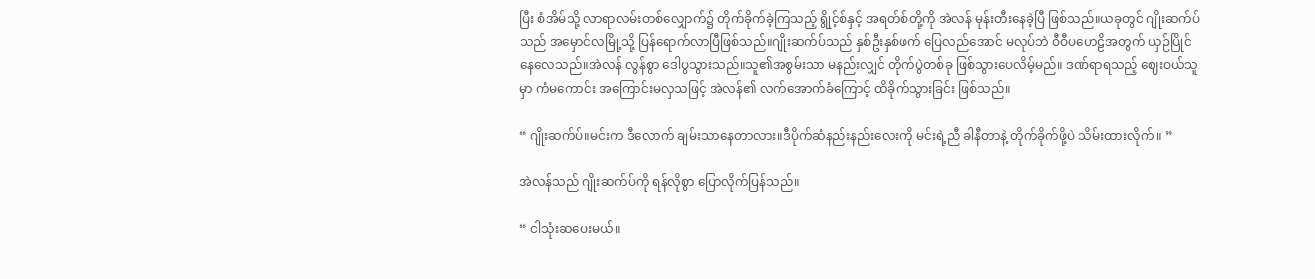ပြီး စံအိမ်သို့ လာရာလမ်းတစ်လျှောက်၌ တိုက်ခိုက်ခဲ့ကြသည့် ရွိုင့်စ်နှင့် အရတ်စ်တို့ကို အဲလန် မုန်းတီးနေခဲ့ပြီ ဖြစ်သည်။ယခုတွင် ဂျိုးဆက်ပ်သည် အမှောင်လမြို့သို့ ပြန်ရောက်လာပြီဖြစ်သည်။ဂျိုးဆက်ပ်သည် ‌နှစ်ဦးနှစ်ဖက် ပြေလည်အောင် မလုပ်ဘဲ ဝီဝီပဟေဠိအတွက် ယှဉ်ပြိုင်နေလေသည်။အဲလန် လွန်စွာ ဒေါပွသွားသည်။သူ၏အစွမ်းသာ မနည်းလျှင် တိုက်ပွဲတစ်ခု ဖြစ်သွားပေလိမ့်မည်။ ဒဏ်ရာရသည့် ဈေးဝယ်သူမှာ ကံမကောင်း အ‌ကြောင်းမလှသဖြင့် အဲလန်၏ လက်အောက်ခံကြောင့် ထိခိုက်သွားခြင်း ဖြစ်သည်။

“ ဂျိုးဆက်ပ်။မင်းက ဒီလောက် ချမ်းသာနေတာလား။ဒီပိုက်ဆံနည်းနည်းလေးကို မင်းရဲ့ညီ ခါနီတာနဲ့ တိုက်ခိုက်ဖို့ပဲ သိမ်းထားလိုက်။ ”

အဲလန်သည် ဂျိုးဆက်ပ်ကို ရန်လိုစွာ ပြောလိုက်ပြန်သည်။

“ ငါသုံးဆပေးမယ်။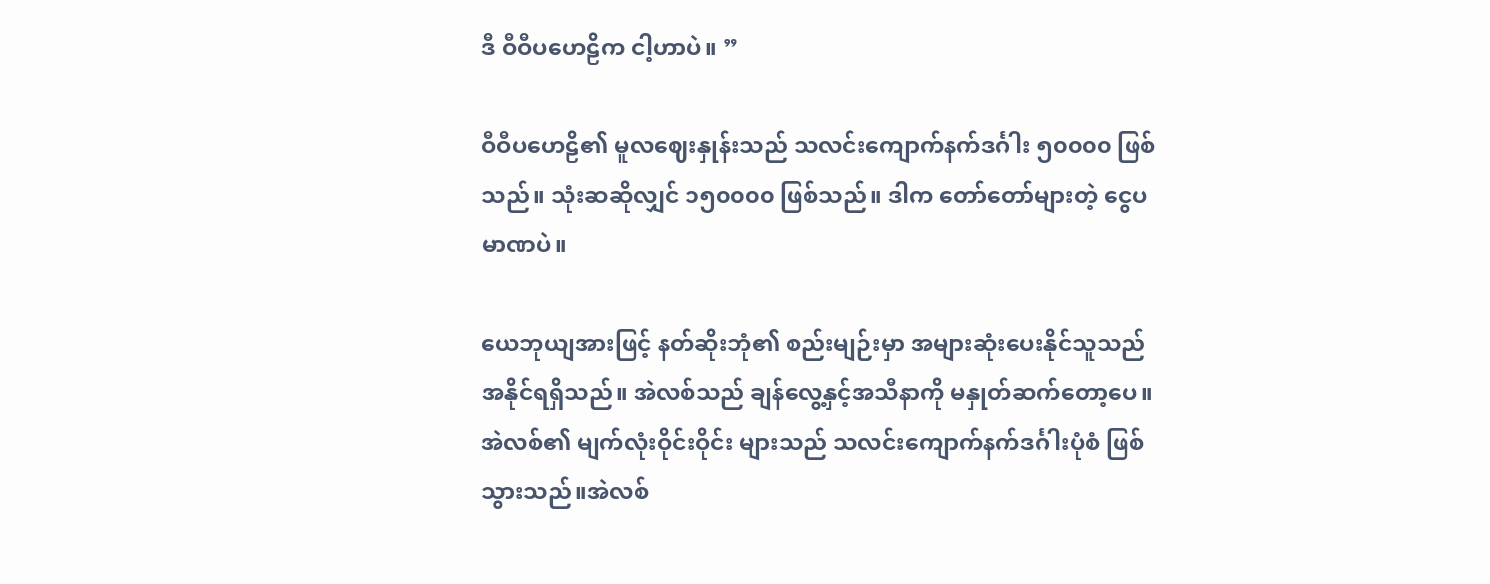ဒီ ဝီဝီပဟေဠိက ငါ့ဟာပဲ။ ”

ဝီဝီပဟေဠိ၏ မူလဈေးနှုန်းသည် သလင်းကျောက်နက်ဒင်္ဂါး ၅၀၀၀၀ ဖြစ်သည်။ သုံးဆဆိုလျှင် ၁၅၀၀၀၀ ဖြစ်သည်။ ဒါက တော်တော်များတဲ့ ငွေပမာဏပဲ။

ယေဘုယျအားဖြင့် နတ်ဆိုးဘုံ၏ စည်းမျဉ်းမှာ အများဆုံးပေးနိုင်သူသည် အနိုင်ရရှိသည်။ အဲလစ်သည် ချန်လွေ့နှင့်အသီနာကို မနှုတ်ဆက်တော့ပေ။အဲလစ်၏ မျက်လုံးဝိုင်းဝိုင်း များသည် သလင်းကျောက်နက်ဒင်္ဂါးပုံစံ ဖြစ်သွားသည်။အဲလစ်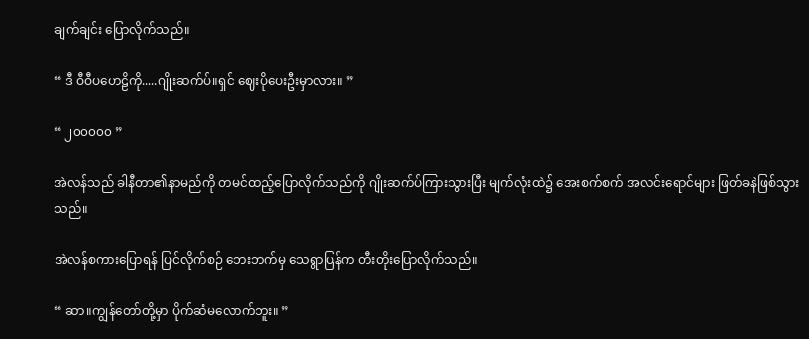ချက်ချင်း ပြောလိုက်သည်။

“ ဒီ ဝီဝီပဟေဠိကို.....ဂျိုးဆက်ပ်။ရှင် ဈေးပိုပေးဦးမှာလား။ ”

“ ၂၀၀၀၀၀ ”

အဲလန်သည် ခါနီတာ၏နာမည်ကို တမင်ထည့်ပြောလိုက်သည်ကို ဂျိုးဆက်ပ်ကြားသွားပြီး မျက်လုံးထဲ၌ အေးစက်စက် အ‌လင်းရောင်များ ဖြတ်ခနဲဖြစ်သွားသည်။

အဲလန်စကားပြောရန် ပြင်လိုက်စဉ် ဘေးဘက်မှ သေရွာပြန်က တီးတိုးပြောလိုက်သည်။

“ ဆာ။ကျွန်တော်တို့မှာ ပိုက်ဆံမလောက်ဘူး။ ”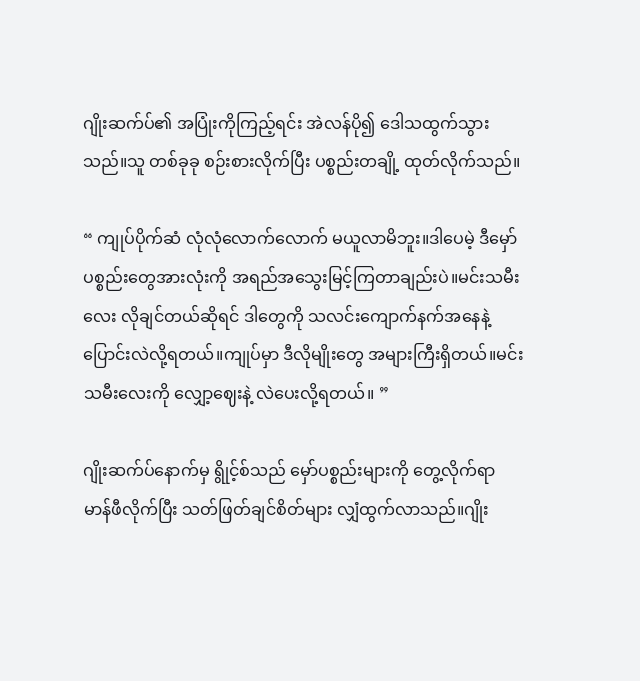ဂျိုးဆက်ပ်၏ အပြုံးကိုကြည့်ရင်း အဲလန်ပို၍ ဒေါသထွက်သွားသည်။သူ တစ်ခုခု စဉ်းစားလိုက်ပြီး ပစ္စည်းတချို့ ထုတ်လိုက်သည်။

“ ကျုပ်ပိုက်ဆံ လုံလုံလောက်လောက် မယူလာမိဘူး။ဒါပေမဲ့ ဒီမှော်ပစ္စည်းတွေအားလုံးကို အရည်အသွေးမြင့်ကြတာချည်းပဲ။မင်းသမီးလေး လိုချင်တယ်ဆိုရင် ဒါတွေကို သလင်းကျောက်နက်အနေနဲ့ ပြောင်းလဲလို့ရတယ်။ကျုပ်မှာ ဒီလိုမျိုးတွေ အများကြီးရှိတယ်။မင်းသမီးလေးကို လျှော့ဈေးနဲ့ လဲပေးလို့ရတယ်။ ”

ဂျိုးဆက်ပ်နောက်မှ ရွိုင့်စ်သည် မှော်ပစ္စည်းများကို တွေ့လိုက်ရာ မာန်ဖီလိုက်ပြီး သတ်ဖြတ်ချင်စိတ်များ လျှံထွက်လာသည်။ဂျိုး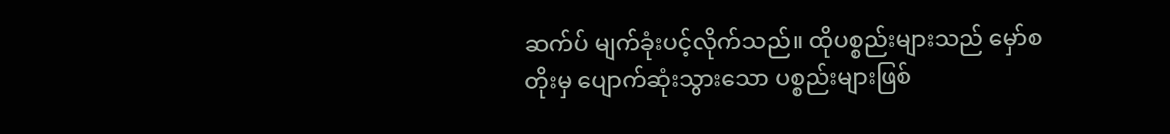ဆက်ပ် မျက်ခုံးပင့်လိုက်သည်။ ထိုပစ္စည်းများသည် မှော်စတိုးမှ ပျောက်ဆုံးသွားသော ပစ္စည်းများဖြစ်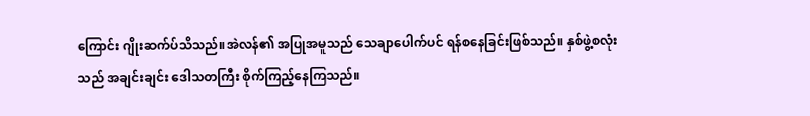ကြောင်း ဂျိုးဆက်ပ်သိသည်။အဲလန်၏ အပြုအမူသည် သေချာပေါက်ပင် ရန်စနေခြင်းဖြစ်သည်။ နှစ်ဖွဲ့စလုံးသည် အချင်းချင်း ဒေါသတကြီး စိုက်ကြည့်နေကြသည်။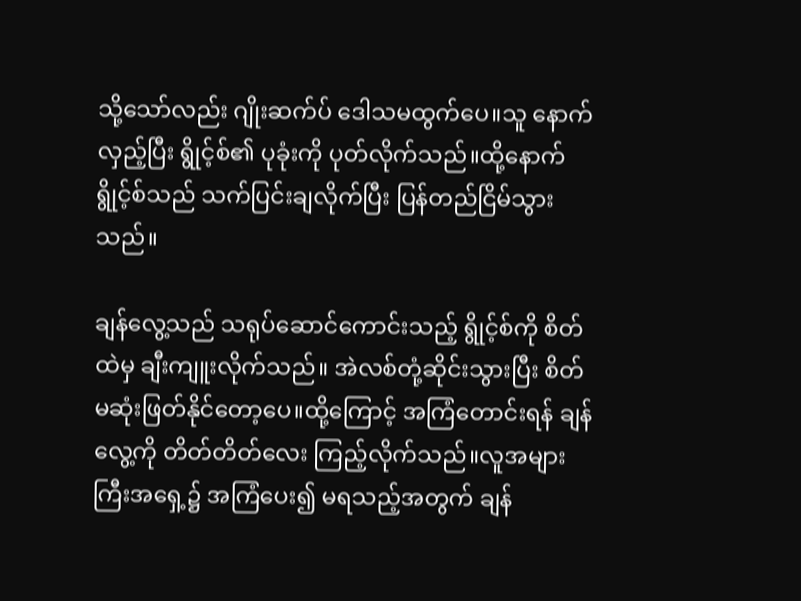သို့သော်လည်း ဂျိုးဆက်ပ် ဒေါသမထွက်ပေ။သူ နောက်လှည့်ပြီး ရွိုင့်စ်၏ ပုခုံးကို ပုတ်လိုက်သည်။ထို့နောက် ရွိုင့်စ်သည် သက်ပြင်းချလိုက်ပြီး ပြန်တည်ငြိမ်သွားသည်။

ချန်လွေ့သည် သရုပ်ဆောင်ကောင်းသည့် ရွိုင့်စ်ကို စိတ်ထဲမှ ချီးကျူးလိုက်သည်။ အဲလစ်တုံ့ဆိုင်းသွားပြီး စိတ်မဆုံးဖြတ်နိုင်တော့ပေ။ထို့ကြောင့် အကြံတောင်းရန် ချန်လွေ့ကို တိတ်တိတ်လေး ကြည့်လိုက်သည်။လူအများကြီးအရှေ့၌ အကြံပေး၍ မရသည့်အတွက် ချန်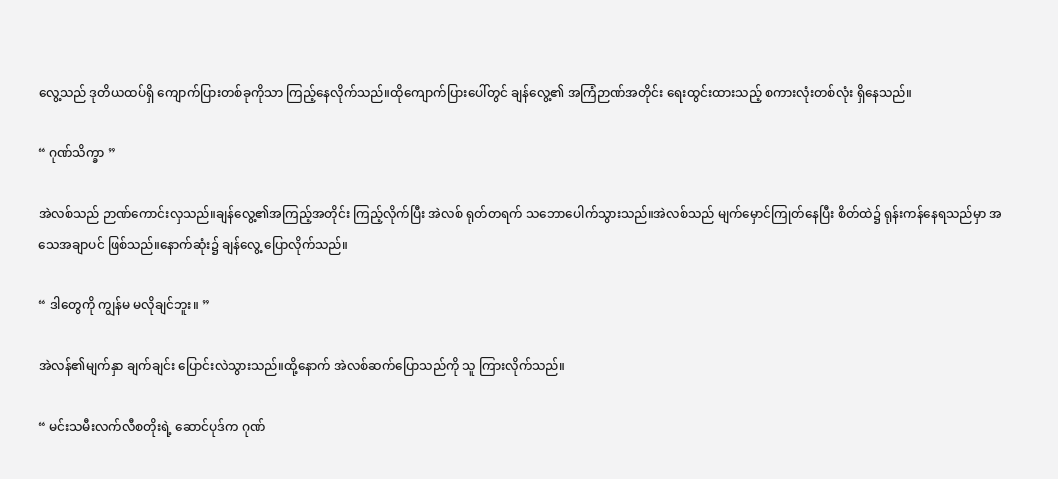လွေ့သည် ဒုတိယထပ်ရှိ ကျောက်ပြားတစ်ခုကိုသာ ကြည့်နေလိုက်သည်။ထိုကျောက်ပြားပေါ်တွင် ချန်လွေ့၏ အကြံဉာဏ်အတိုင်း ရေးထွင်းထားသည့် စကားလုံးတစ်လုံး ရှိနေသည်။

“ ဂုဏ်သိက္ခာ ”

အဲလစ်သည် ဉာဏ်ကောင်းလှသည်။ချန်လွေ့၏အကြည့်အတိုင်း ကြည့်လိုက်ပြီး အဲလစ် ရုတ်တရက် သဘောပေါက်သွားသည်။အဲလစ်သည် မျက်မှောင်ကြုတ်နေပြီး စိတ်ထဲ၌ ရုန်းကန်နေရသည်မှာ အသေအချာပင် ဖြစ်သည်။နောက်ဆုံး၌ ချန်လွေ့ ပြောလိုက်သည်။

“ ဒါတွေကို ကျွန်မ မလိုချင်ဘူး။ ”

အဲလန်၏မျက်နှာ ချက်ချင်း ပြောင်းလဲသွားသည်။ထို့နောက် အဲလစ်ဆက်ပြောသည်ကို သူ ကြားလိုက်သည်။

“ မင်းသမီးလက်လီစတိုးရဲ့ ဆောင်ပုဒ်က ဂုဏ်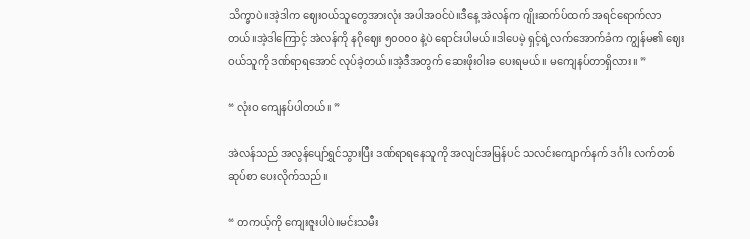သိက္ခာပဲ။အဲ့ဒါက ဈေးဝယ်သူတွေအားလုံး အပါအဝင်ပဲ။ဒီနေ့ အဲလန်က ဂျိုးဆက်ပ်ထက် အရင်ရောက်လာတယ်။အဲ့ဒါကြောင့် အဲလန်ကို နဂိုဈေး ၅၀၀၀၀ နဲ့ပဲ ရောင်းပါမယ်။ဒါပေမဲ့ ရှင့်ရဲ့လက်အောက်ခံက ကျွန်မ၏ ‌‌ဈေးဝယ်သူကို ဒဏ်ရာရအောင် လုပ်ခဲ့တယ်။အဲ့ဒီအတွက် ဆေးဖိုးဝါးခ ပေးရမယ်။ မကျေနပ်တာရှိလား။ ”

“ လုံးဝ ကျေနပ်ပါတယ်။ ”

အဲလန်သည် အလွန်ပျော်ရွှင်သွားပြီး ဒဏ်ရာရနေသူကို အလျင်အမြန်ပင် သလင်းကျောက်နက် ဒင်္ဂါး လက်တစ်ဆုပ်စာ ပေးလိုက်သည်။

“ တကယ့်ကို ကျေးဇူးပါပဲ။မင်းသမီး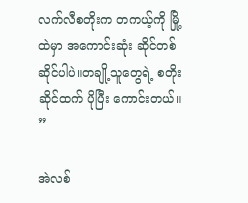လက်လီစတိုးက တကယ့်ကို မြို့ထဲမှာ အကောင်းဆုံး ဆိုင်တစ်ဆိုင်ပါပဲ။တချို့သူတွေရဲ့ စတိုးဆိုင်ထက် ပိုပြီး ကောင်းတယ်။ ”

အဲလစ်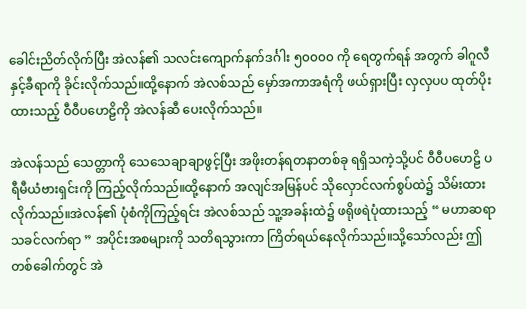ခေါင်းညိတ်လိုက်ပြီး အဲလန်၏ သလင်းကျောက်နက်ဒင်္ဂါး ၅၀၀၀၀ ကို ရေတွက်ရန် အတွက် ခါဂူလီနှင့်ခီရာကို ခိုင်းလိုက်သည်။ထို့နောက် အဲလစ်သည် မှော်အကာအရံကို ဖယ်ရှားပြီး လှလှပပ ထုတ်ပိုးထားသည့် ဝီဝီပဟေဠိကို အဲလန်ဆီ ပေးလိုက်သည်။

အဲလန်သည် သေတ္တာကို သေသေချာချာဖွင့်ပြီး အဖိုးတန်ရတနာတစ်ခု ရရှိသကဲ့သို့ပင် ဝီဝီပဟေဠိ ပရီမီယံဗားရှင်းကို ကြည့်လိုက်သည်။ထို့နောက် အလျင်အမြန်ပင် သိုလှောင်လက်စွပ်ထဲ၌ သိမ်းထားလိုက်သည်။အဲလန်၏ ပုံစံကိုကြည့်ရင်း အဲလစ်သည် သူ့အခန်းထဲ၌ ဖရိုဖရဲပုံထားသည့် “ မဟာဆရာသခင်လက်ရာ ” အပိုင်းအစများကို သတိရသွားကာ ကြိတ်ရယ်နေလိုက်သည်။သို့သော်လည်း ဤတစ်ခေါက်တွင် အဲ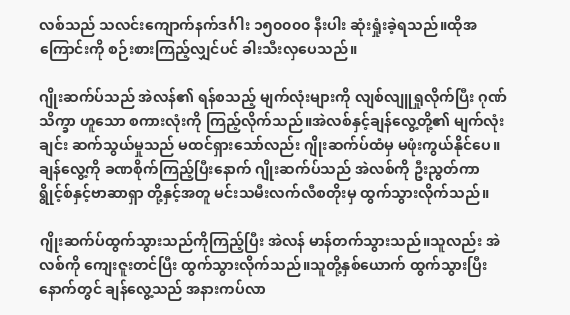လစ်သည် သလင်းကျောက်နက်ဒင်္ဂါး ၁၅၀၀၀၀ နီးပါး ဆုံးရှုံးခဲ့ရသည်။ထိုအကြောင်းကို စဉ်းစားကြည့်လျှင်ပင် ခါးသီးလှပေသည်။

ဂျိုးဆက်ပ်သည် အဲလန်၏ ရန်စသည့် မျက်လုံးများကို လျစ်လျူရှုလိုက်ပြီး ဂုဏ်သိက္ခာ ဟူသော စကားလုံးကို ကြည့်လိုက်သည်။အဲလစ်နှင့်ချန်လွေ့တို့၏ မျက်လုံးချင်း ဆက်သွယ်မှုသည် မထင်ရှားသော်လည်း ဂျိုးဆက်ပ်ထံမှ မဖုံးကွယ်နိုင်ပေ။ချန်လွေ့ကို ခဏစိုက်ကြည့်ပြီးနောက် ဂျိုးဆက်ပ်သည် အဲလစ်ကို ဦးညွတ်ကာ ရွိုင့်စ်နှင့်ဗာဆာရှာ တို့နှင့်အတူ မင်းသမီးလက်လီစတိုးမှ ထွက်သွားလိုက်သည်။

ဂျိုးဆက်ပ်ထွက်သွားသည်ကိုကြည့်ပြီး အဲလန် မာန်တက်သွားသည်။သူလည်း အဲလစ်ကို ကျေးဇူးတင်ပြီး ထွက်သွားလိုက်သည်။သူတို့နှစ်ယောက် ထွက်သွားပြီးနောက်တွင် ချန်လွေ့သည် အနားကပ်လာ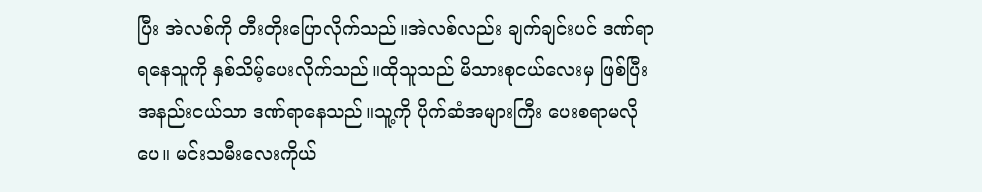ပြီး အဲလစ်ကို တီးတိုးပြောလိုက်သည်။အဲလစ်လည်း ချက်ချင်းပင် ဒဏ်ရာရနေသူကို နှစ်သိမ့်ပေးလိုက်သည်။ထိုသူသည် မိသားစုငယ်လေးမှ ဖြစ်ပြီး အနည်းငယ်သာ ဒဏ်ရာနေသည်။သူ့ကို ပိုက်ဆံအများကြီး ပေးစရာမလိုပေ။ မင်းသမီးလေးကိုယ်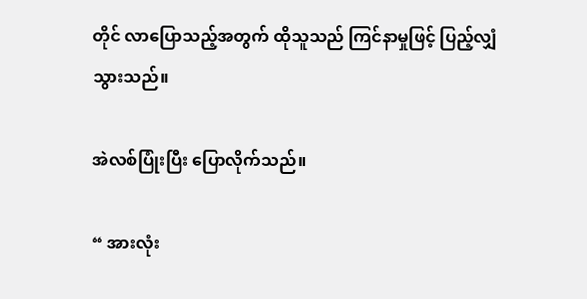တိုင် လာပြောသည့်အတွက် ထိုသူသည် ကြင်နာမှုဖြင့် ပြည့်လျှံသွားသည်။

အဲလစ်ပြုံးပြီး ပြောလိုက်သည်။

“ အားလုံး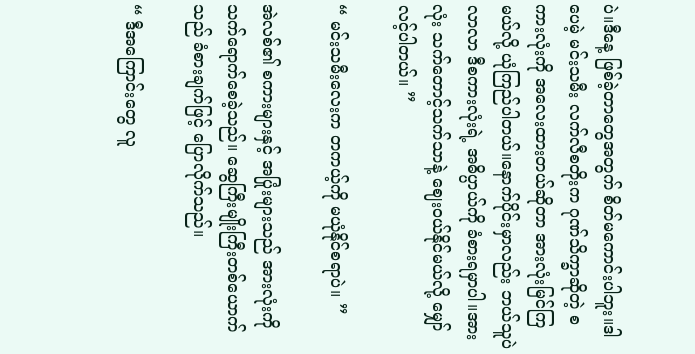ပဲ။ဒီနေ့ ဖြစ်ခဲ့တာတွေအတွက် စိတ်မကောင်းပါဘူး။ဒါပေမဲ့ မင်းသမီး လက်လီစတိုးက ဂုဏ်သိက္ခာဆိုတဲ့ စကားလုံးကို အလေးထားတယ်ဆိုတာ အားလုံးမြင်ကြမယ်လို့ ယုံကြည်ပါတယ်။နောက်ပိုင်းမှာလည်း ဘယ်သူပဲလာလာ ဒီစကားလုံးရဲ့ အဓိပ္ပာယ်ကို ခံစားရမှာပါ။အားလုံး သက်တောင့်သက်သာနဲ့ ဈေးဝယ်နိုင်မယ်လို့ မျှော်လင့်ပါတယ်။ ”

“ မင်းသမီးလေးက တကယ့်ကို မယုံနိုင်စရာပဲ။ ”

အဲလစ်၏ စကားများနှင့် အပြုံးများသည် အားလုံးကို သက်ရောက်စေခဲ့သည်။ ဆွေကြီးမျိုးကြီးတစ်ယောက်သည် ခံစားချက်ဖြင့် ပြောလိုက်သည်။

“ ဒီအကြောင်းတွေ လူ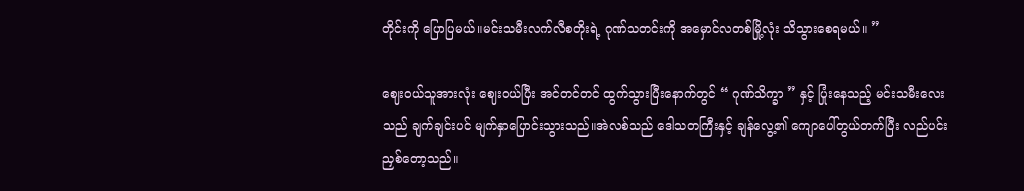တိုင်းကို ပြောပြမယ်။မင်းသမီးလက်လီစတိုးရဲ့ ဂုဏ်သတင်းကို အမှောင်လတစ်မြို့လုံး သိသွားစေရမယ်။ ”

ဈေးဝယ်သူအားလုံး ဈေးဝယ်ပြီး အင်တင်တင် ထွက်သွားပြီးနောက်တွင် “ ဂုဏ်သိက္ခာ ” နှင့် ပြုံးနေသည့် မင်းသမီးလေးသည် ချက်ချင်းပင် မျက်နှာပြောင်းသွားသည်။အဲလစ်သည် ဒေါသတကြီးနှင့် ချန်လွေ့၏ ကျောပေါ်တွယ်တက်ပြီး လည်ပင်းညှစ်တော့သည်။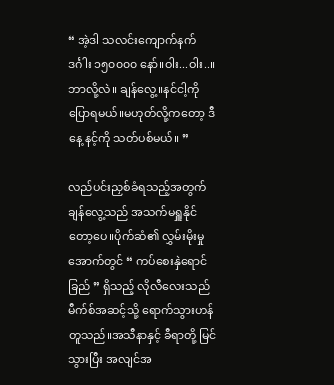“ အဲ့ဒါ သလင်းကျောက်နက်ဒင်္ဂါး ၁၅၀၀၀၀ နော်။ဝါး...ဝါး..။ဘာလို့လဲ။ ချန်လွေ့။နင်ငါ့ကို ပြောရမယ်။မဟုတ်လို့ကတော့ ဒီနေ့ နင့်ကို သတ်ပစ်မယ်။ ”

လည်ပင်းညှစ်ခံရသည့်အတွက် ချန်လွေ့သည် အသက်မရှူနိုင်တော့ပေ။ပိုက်ဆံ၏ လွှမ်းမိုးမှုအောက်တွင် “ ကပ်စေးနှဲရောင်ခြည် ” ရှိသည့် လိုလီလေးသည် မီက်စ်အဆင့်သို့ ရောက်သွားဟန်တူသည်။အသီနာနှင့် ခီရာတို့ မြင်သွားပြီး အလျင်အ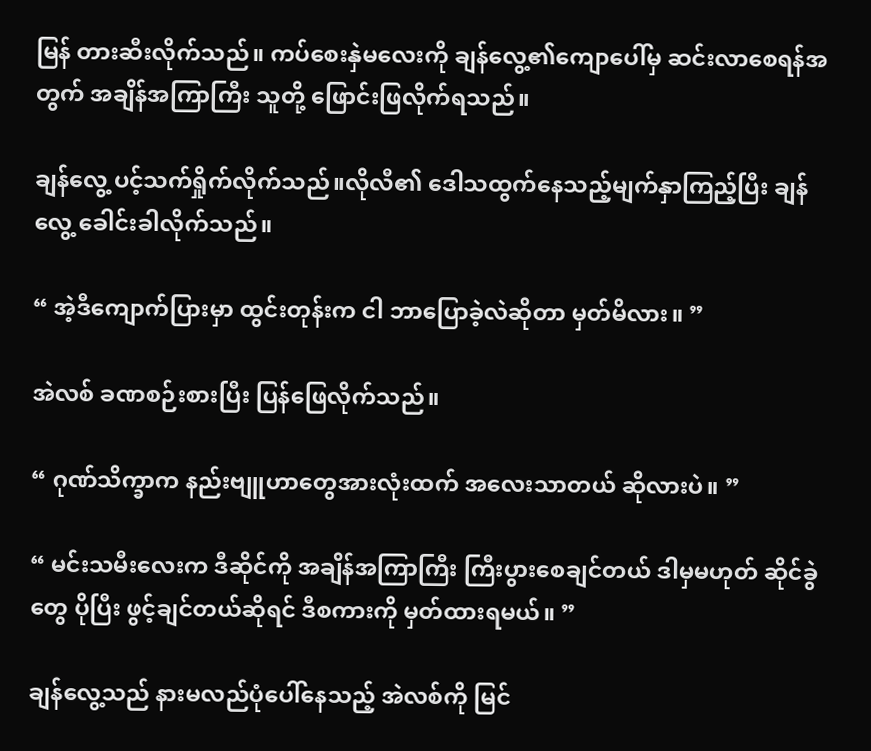မြန် တားဆီးလိုက်သည်။ ကပ်စေးနှဲမလေးကို ချန်လွေ့၏ကျောပေါ်မှ ဆင်းလာစေရန်အတွက် အချိန်အကြာကြီး သူတို့ ဖြောင်းဖြလိုက်ရသည်။

ချန်လွေ့ ပင့်သက်ရှိုက်လိုက်သည်။လိုလီ၏ ဒေါသထွက်နေသည့်မျက်နှာကြည့်ပြီး ချန်လွေ့ ခေါင်းခါလိုက်သည်။

“ အဲ့ဒီကျောက်ပြားမှာ ထွင်းတုန်းက ငါ ဘာပြောခဲ့လဲဆိုတာ မှတ်မိလား။ ”

အဲလစ် ခဏစဉ်းစားပြီး ပြန်ဖြေလိုက်သည်။

“ ဂုဏ်သိက္ခာက နည်းဗျူဟာတွေအားလုံးထက် အလေးသာတယ် ဆိုလားပဲ။ ”

“ မင်းသမီးလေးက ဒီဆိုင်ကို အချိန်အကြာကြီး ကြီးပွားစေချင်တယ် ဒါမှမဟုတ် ဆိုင်ခွဲတွေ ပိုပြီး ဖွင့်ချင်တယ်ဆိုရင် ဒီစကားကို မှတ်ထားရမယ်။ ”

ချန်လွေ့သည် နားမလည်ပုံပေါ်နေသည့် အဲလစ်ကို မြင်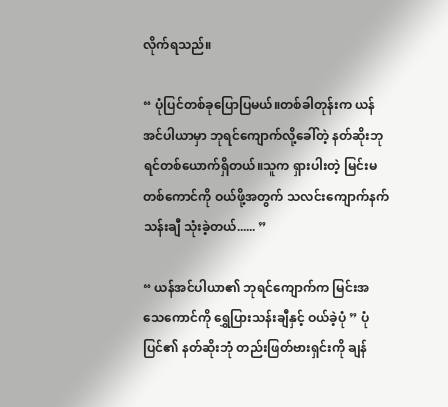လိုက်ရသည်။

“ ပုံပြင်တစ်ခုပြောပြမယ်။တစ်ခါတုန်းက ယန်အင်ပါယာမှာ ဘုရင်ကျောက်လို့ခေါ်တဲ့ နတ်ဆိုးဘုရင်တစ်ယောက်ရှိတယ်။သူက ရှားပါးတဲ့ မြင်းမတစ်ကောင်ကို ဝယ်ဖို့အတွက် သလင်းကျောက်နက် သန်းချီ သုံးခဲ့တယ်...... ”

“ ယန်အင်ပါယာ၏ ဘုရင်ကျောက်က မြင်းအသေကောင်ကို ရွှေပြားသန်းချီနှင့် ဝယ်ခဲ့ပုံ ” ပုံပြင်၏ နတ်ဆိုးဘုံ တည်းဖြတ်ဗားရှင်းကို ချန်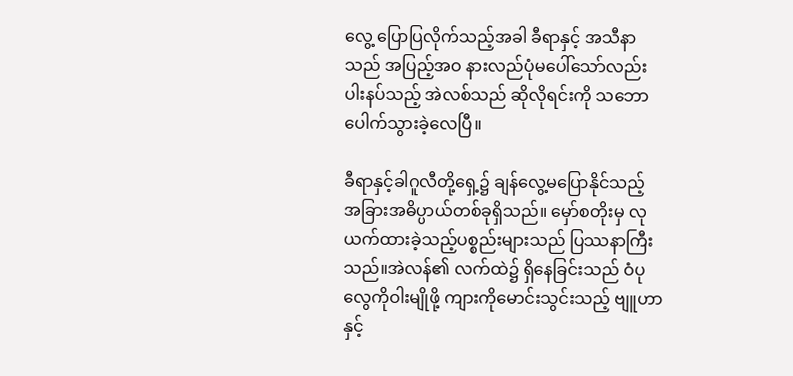လွေ့ ပြောပြလိုက်သည့်အခါ ခီရာနှင့် အသီနာသည် အပြည့်အဝ နားလည်ပုံမပေါ်သော်လည်း ပါးနပ်သည့် အဲလစ်သည် ဆိုလိုရင်းကို သဘောပေါက်သွားခဲ့လေပြီ။

ခီရာနှင့်ခါဂူလီတို့ရှေ့၌ ချန်လွေ့မပြောနိုင်သည့် အခြားအဓိပ္ပာယ်တစ်ခုရှိသည်။ မှော်စတိုးမှ လုယက်ထားခဲ့သည့်ပစ္စည်းများသည် ပြဿနာကြီးသည်။အဲလန်၏ လက်ထဲ၌ ရှိနေခြင်းသည် ဝံပုလွေကိုဝါးမျိုဖို့ ကျားကိုမောင်းသွင်းသည့် ဗျူဟာနှင့်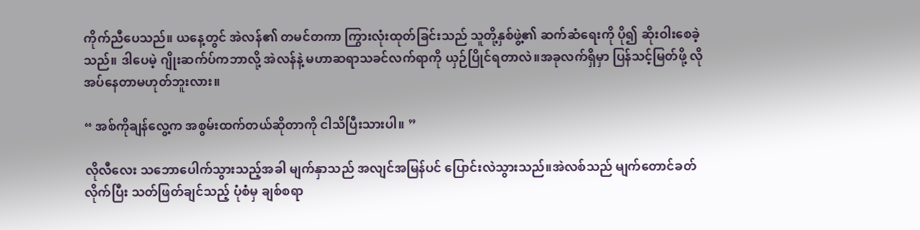ကိုက်ညီပေသည်။ ယနေ့တွင် အဲလန်၏ တမင်တကာ ကြွားလုံးထုတ်ခြင်းသည် သူတို့နှစ်ဖွဲ့၏ ဆက်ဆံရေးကို ပို၍ ဆိုးဝါးစေခဲ့သည်။ ဒါပေမဲ့ ဂျိုးဆက်ပ်ကဘာလို့ အဲလန်နဲ့ မဟာဆရာသခင်လက်ရာကို ယှဉ်ပြိုင်ရတာလဲ။အခုလက်ရှိမှာ ပြန်သင့်မြတ်ဖို့ လိုအပ်နေတာမဟုတ်ဘူးလား။

“ အစ်ကိုချန်လွေ့က အစွမ်းထက်တယ်ဆိုတာကို ငါသိပြီးသားပါ။ ”

လိုလီလေး သဘောပေါက်သွားသည့်အခါ မျက်နှာသည် အလျင်အမြန်ပင် ပြောင်းလဲသွားသည်။အဲလစ်သည် မျက်တောင်ခတ်လိုက်ပြီး သတ်ဖြတ်ချင်သည့် ပုံစံမှ ချစ်စရာ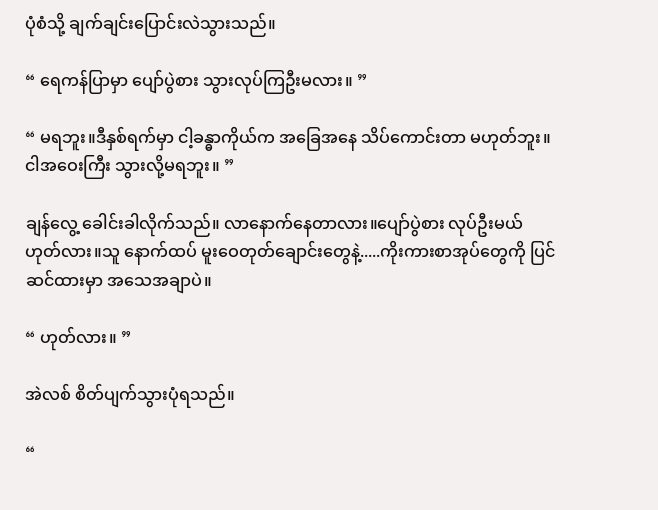ပုံစံသို့ ချက်ချင်းပြောင်းလဲသွားသည်။

“ ရေကန်ပြာမှာ ပျော်ပွဲစား သွားလုပ်ကြဦးမလား။ ”

“ မရဘူး။ဒီနှစ်ရက်မှာ ငါ့ခန္ဓာကိုယ်က အခြေအနေ သိပ်ကောင်းတာ မဟုတ်ဘူး။ ငါအဝေးကြီး သွားလို့မရဘူး။ ”

ချန်လွေ့ ခေါင်းခါလိုက်သည်။ လာနောက်နေတာလား။ပျော်ပွဲစား လုပ်ဦးမယ် ဟုတ်လား။သူ နောက်ထပ် မူးဝေတုတ်ချောင်းတွေနဲ့.....ကိုးကားစာအုပ်တွေကို ပြင်ဆင်ထားမှာ အသေအချာပဲ။

“ ဟုတ်လား။ ”

အဲလစ် စိတ်ပျက်သွားပုံရသည်။

“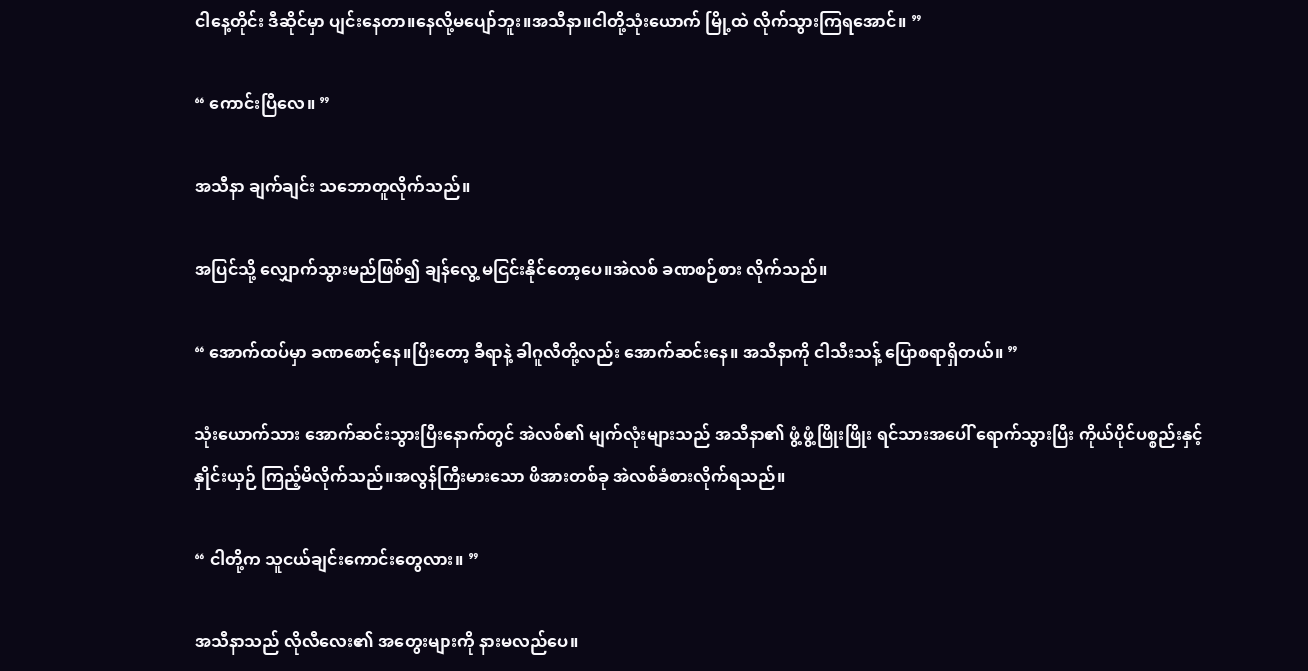ငါနေ့တိုင်း ဒီဆိုင်မှာ ပျင်းနေတာ။နေလို့မပျော်ဘူး။အသီနာ။ငါတို့သုံးယောက် မြို့ထဲ လိုက်သွားကြရအောင်။ ”

“ ကောင်းပြီလေ။ ”

အသီနာ ချက်ချင်း သဘောတူလိုက်သည်။

အပြင်သို့ လျှောက်သွားမည်ဖြစ်၍ ချန်လွေ့ မငြင်းနိုင်တော့ပေ။အဲလစ် ခဏစဉ်စား လိုက်သည်။

“ အောက်ထပ်မှာ ခဏစောင့်နေ။ပြီးတော့ ခီရာနဲ့ ခါဂူလီတို့လည်း အောက်ဆင်းနေ။ အသီနာကို ငါသီးသန့် ပြောစရာရှိတယ်။ ”

သုံးယောက်သား အောက်ဆင်းသွားပြီးနောက်တွင် အဲလစ်၏ မျက်လုံးများသည် အသီနာ၏ ဖွံ့ဖွံ့ဖြိုးဖြိုး ရင်သားအပေါ် ရောက်သွားပြီး ကိုယ်ပိုင်ပစ္စည်းနှင့် နှိုင်းယှဉ် ကြည့်မိလိုက်သည်။အလွန်ကြီးမားသော ဖိအားတစ်ခု အဲလစ်ခံစားလိုက်ရသည်။

“ ငါတို့က သူငယ်ချင်းကောင်းတွေလား။ ”

အသီနာသည် လိုလီလေး၏ အတွေးများကို နားမလည်ပေ။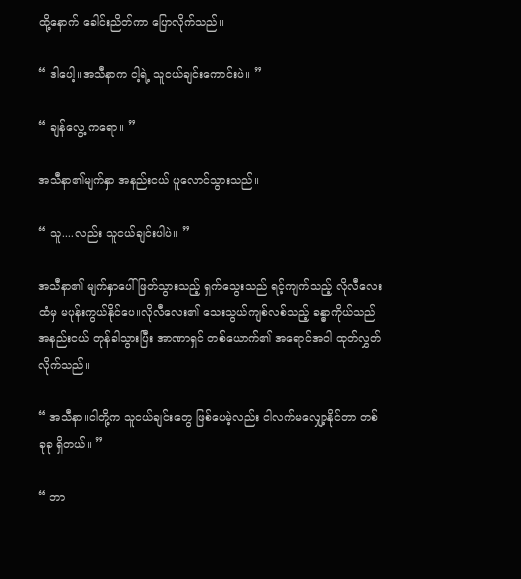ထို့နောက် ခေါင်းညိတ်ကာ ပြောလိုက်သည်။

“ ဒါပေါ့။အသီနာက ငါ့ရဲ့ သူငယ်ချင်းကောင်းပဲ။ ”

“ ချန်လွေ့ ကရော။ ”

အသီနာ၏မျက်နှာ အနည်းငယ် ပူလောင်သွားသည်။

“ သူ....လည်း သူငယ်ချင်းပါပဲ။ ”

အသီနာ၏ မျက်နှာပေါ် ဖြတ်သွားသည့် ရှက်သွေးသည် ရင့်ကျက်သည့် လိုလီလေးထံမှ မပုန်းကွယ်နိုင်ပေ။လိုလီလေး၏ သေးသွယ်ကျစ်လစ်သည့် ခန္ဓာကိုယ်သည် အနည်းငယ် တုန်ခါသွားပြီး အာဏာရှင် တစ်ယောက်၏ အရောင်အဝါ ထုတ်လွှတ်လိုက်သည်။

“ အသီနာ။ငါတို့က သူငယ်ချင်းတွေ ဖြစ်ပေမဲ့လည်း ငါလက်မလျှော့နိုင်တာ တစ်ခုခု ရှိတယ်။ ”

“ ဘာ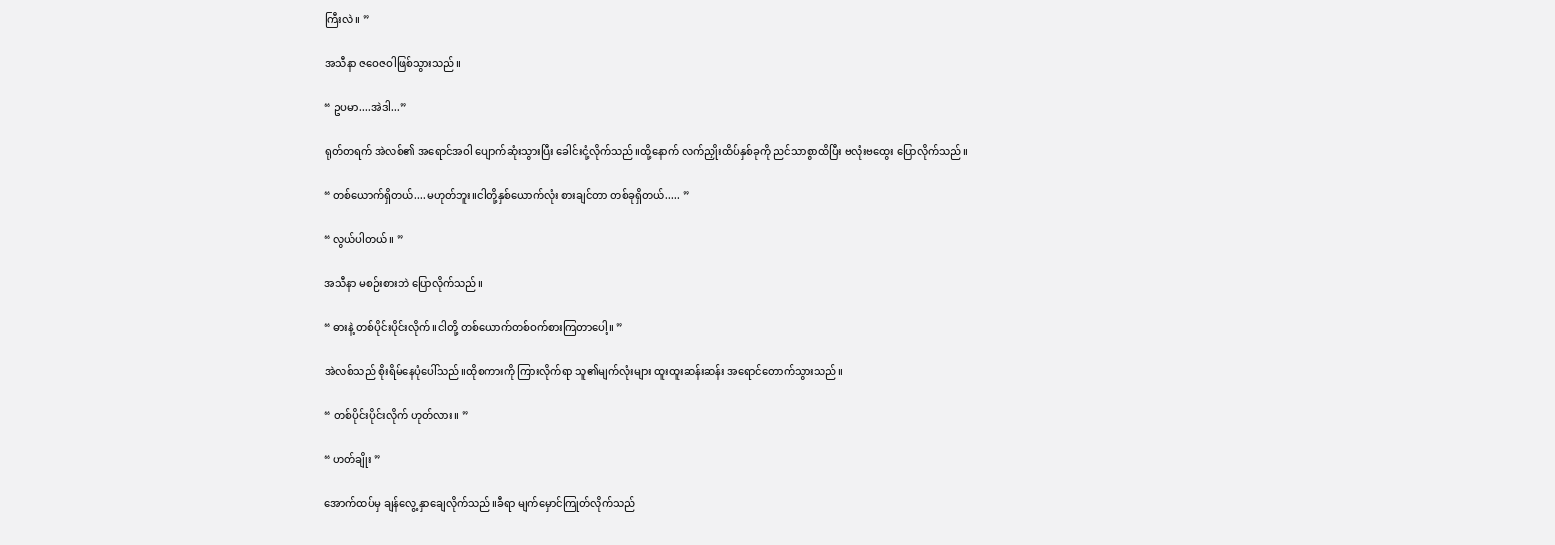ကြီးလဲ။ ”

အသီနာ ဇဝေဇဝါဖြစ်သွားသည်။

“ ဥပမာ....အဲဒါ...”

ရုတ်တရက် အဲလစ်၏ အရောင်အဝါ ပျောက်ဆုံးသွားပြီး ခေါင်းငုံ့လိုက်သည်။ထို့နောက် လက်ညှိုးထိပ်နှစ်ခုကို ညင်သာစွာထိပြီး ဗလုံးဗ‌ထွေး ပြောလိုက်သည်။

“ တစ်ယောက်ရှိတယ်....မဟုတ်ဘူး။ငါတို့နှစ်ယောက်လုံး စားချင်တာ တစ်ခုရှိတယ်..... ”

“ လွယ်ပါတယ်။ ”

အသီနာ မစဉ်းစားဘဲ ပြောလိုက်သည်။

“ ဓားနဲ့ တစ်ပိုင်းပိုင်းလိုက်။ငါတို့ တစ်ယောက်တစ်ဝက်စားကြတာပေါ့။ ”

အဲလစ်သည် စိုးရိမ်နေပုံပေါ်သည်။ထိုစကားကို ကြားလိုက်ရာ သူ၏မျက်လုံးများ ထူးထူးဆန်းဆန်း အရောင်တောက်သွားသည်။

“ တစ်ပိုင်းပိုင်းလိုက် ဟုတ်လား။ ”

“ ဟတ်ချိုး ”

အောက်ထပ်မှ ချန်လွေ့ နှာချေလိုက်သည်။ခီရာ မျက်မှောင်ကြုတ်လိုက်သည်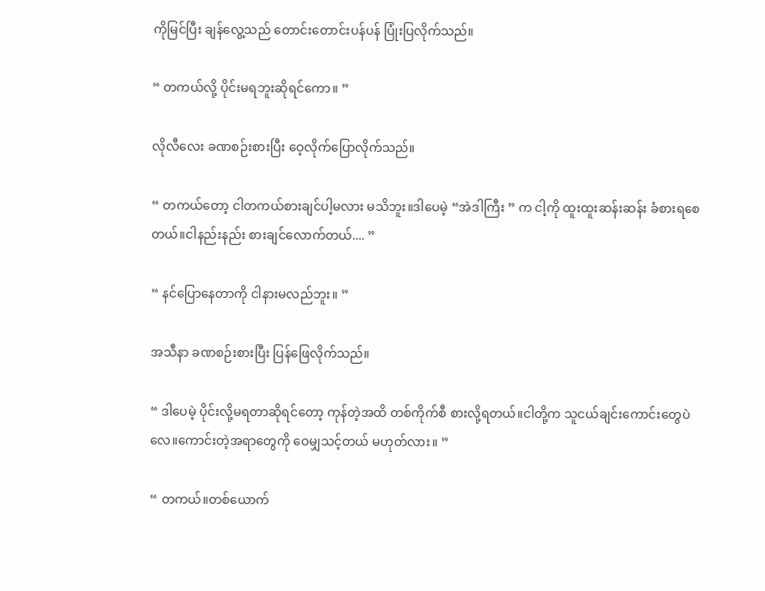ကိုမြင်ပြီး ချန်လွေ့သည် တောင်းတောင်းပန်ပန် ပြုံးပြလိုက်သည်။

“ တကယ်လို့ ပိုင်းမရဘူးဆိုရင်ကော။ ”

လိုလီလေး ခဏစဉ်းစားပြီး ဝေ့လိုက်ပြောလိုက်သည်။

“ တကယ်တော့ ငါတကယ်စားချင်ပါ့မလား မသိဘူး။ဒါပေမဲ့ “အဲဒါကြီး ” က ငါ့ကို ထူးထူးဆန်းဆန်း ခံစားရစေတယ်။ငါနည်းနည်း စားချင်လောက်တယ်.... ”

“ နင်ပြောနေတာကို ငါနားမလည်ဘူး။ ”

အသီနာ ခဏစဉ်းစားပြီး ပြန်ဖြေလိုက်သည်။

“ ဒါပေမဲ့ ပိုင်းလို့မရတာဆိုရင်တော့ ကုန်တဲ့အထိ တစ်ကိုက်စီ စားလို့ရတယ်။ငါတို့က သူငယ်ချင်းကောင်းတွေပဲလေ။ကောင်းတဲ့အရာတွေကို ဝေမျှသင့်တယ် မဟုတ်လား။ ”

“ တကယ်။တစ်ယောက်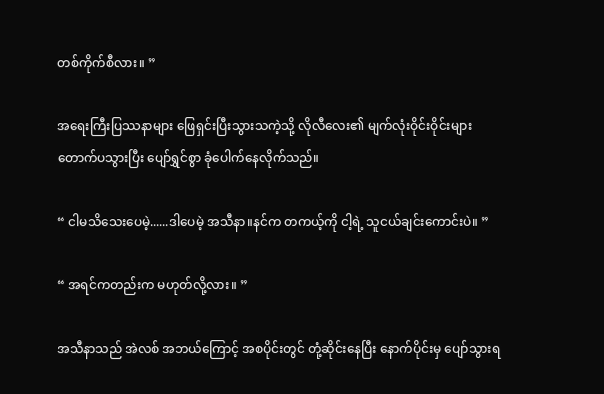တစ်ကိုက်စီလား။ ”

အရေးကြီးပြဿနာများ ဖြေရှင်းပြီးသွားသကဲ့သို့ လိုလီလေး၏ မျက်လုံးဝိုင်းဝိုင်းများ တောက်ပသွားပြီး ပျော်ရွှင်စွာ ခုံပေါက်နေလိုက်သည်။

“ ငါမသိသေးပေမဲ့......ဒါပေမဲ့ အသီနာ။နင်က တကယ့်ကို ငါ့ရဲ့ သူငယ်ချင်းကောင်းပဲ။ ”

“ အရင်ကတည်းက မဟုတ်လို့လား။ ”

အသီနာသည် အဲလစ် အဘယ်ကြောင့် အစပိုင်းတွင် တုံ့ဆိုင်းနေပြီး နောက်ပိုင်းမှ ပျော်သွားရ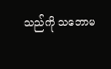သည်ကို သဘောမ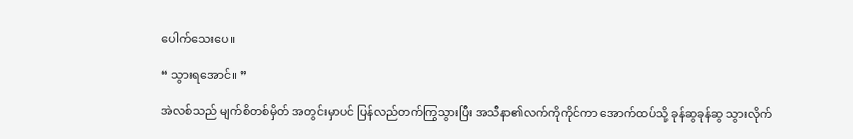ပေါက်သေးပေ။

“ သွားရအောင်။ ”

အဲလစ်သည် မျက်စိတစ်မှိတ် အတွင်းမှာပင် ပြန်လည်တက်ကြွသွားပြီး အသီနာ၏လက်ကိုကိုင်ကာ အောက်ထပ်သို့ ခုန်ဆွခုန်ဆွ သွားလိုက်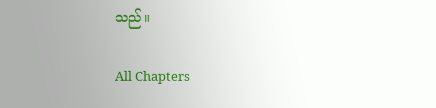သည်။

All Chapters